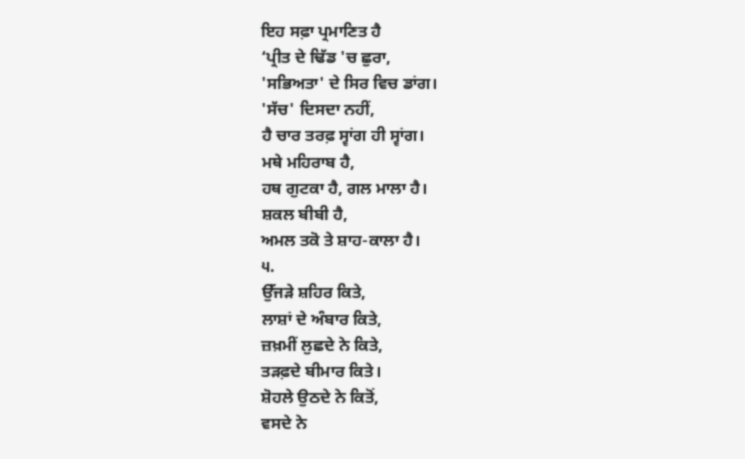ਇਹ ਸਫ਼ਾ ਪ੍ਰਮਾਣਿਤ ਹੈ
‘ਪ੍ਰੀਤ ਦੇ ਢਿੱਡ 'ਚ ਛੁਰਾ,
'ਸਭਿਅਤਾ' ਦੇ ਸਿਰ ਵਿਚ ਡਾਂਗ।
'ਸੱਚ' ਦਿਸਦਾ ਨਹੀਂ,
ਹੈ ਚਾਰ ਤਰਫ਼ ਸ੍ਵਾਂਗ ਹੀ ਸ੍ਵਾਂਗ।
ਮਥੇ ਮਹਿਰਾਬ ਹੈ,
ਹਥ ਗੁਟਕਾ ਹੈ, ਗਲ ਮਾਲਾ ਹੈ।
ਸ਼ਕਲ ਬੀਬੀ ਹੈ,
ਅਮਲ ਤਕੋ ਤੇ ਸ਼ਾਹ-ਕਾਲਾ ਹੈ।
੫.
ਉੱਜੜੇ ਸ਼ਹਿਰ ਕਿਤੇ,
ਲਾਸ਼ਾਂ ਦੇ ਅੰਬਾਰ ਕਿਤੇ,
ਜ਼ਖ਼ਮੀਂ ਲੁਛਦੇ ਨੇ ਕਿਤੇ,
ਤੜਫ਼ਦੇ ਬੀਮਾਰ ਕਿਤੇ।
ਸ਼ੋਹਲੇ ਉਠਦੇ ਨੇ ਕਿਤੋਂ,
ਵਸਦੇ ਨੇ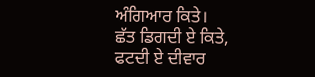ਅੰਗਿਆਰ ਕਿਤੇ।
ਛੱਤ ਡਿਗਦੀ ਏ ਕਿਤੇ,
ਫਟਦੀ ਏ ਦੀਵਾਰ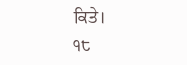ਕਿਤੇ।
੧੮